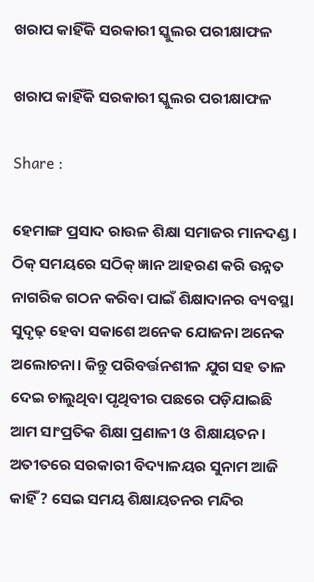ଖରାପ କାହିଁକି ସରକାରୀ ସ୍କୁଲର ପରୀକ୍ଷାଫଳ

ଖରାପ କାହିଁକି ସରକାରୀ ସ୍କୁଲର ପରୀକ୍ଷାଫଳ

Share :

ହେମାଙ୍ଗ ପ୍ରସାଦ ରାଉଳ ଶିକ୍ଷା ସମାଜର ମାନଦଣ୍ଡ। ଠିକ୍ ସମୟରେ ସଠିକ୍ ଜ୍ଞାନ ଆହରଣ କରି ଉନ୍ନତ ନାଗରିକ ଗଠନ କରିବା ପାଇଁ ଶିକ୍ଷାଦାନର ବ୍ୟବସ୍ଥା ସୁଦୃଢ଼ ହେବା ସକାଶେ ଅନେକ ଯୋଜନା ଅନେକ ଅଲୋଚନା। କିନ୍ତୁ ପରିବର୍ତ୍ତନଶୀଳ ଯୁଗ ସହ ତାଳ ଦେଇ ଚାଲୁଥିବା ପୃଥିବୀର ପଛରେ ପଡ଼ିଯାଇଛି ଆମ ସାଂପ୍ରତିକ ଶିକ୍ଷା ପ୍ରଣାଳୀ ଓ ଶିକ୍ଷାୟତନ। ଅତୀତରେ ସରକାରୀ ବିଦ୍ୟାଳୟର ସୁନାମ ଆଜି କାହିଁ? ସେଇ ସମୟ ଶିକ୍ଷାୟତନର ମନ୍ଦିର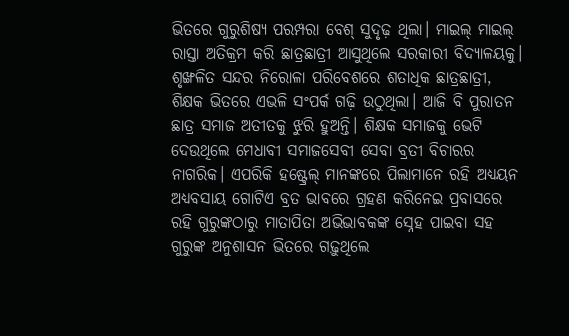ଭିତରେ ଗୁରୁଶିଷ୍ୟ ପରମ୍ପରା ବେଶ୍ ସୁଦୃଢ଼ ଥିଲା। ମାଇଲ୍ ମାଇଲ୍ ରାସ୍ତା ଅତିକ୍ରମ କରି ଛାତ୍ରଛାତ୍ରୀ ଆସୁଥିଲେ ସରକାରୀ ବିଦ୍ୟାଳୟକୁ। ଶୃଙ୍ଖଳିତ ସନ୍ଦର ନିରୋଳା ପରିବେଶରେ ଶତାଧିକ ଛାତ୍ରଛାତ୍ରୀ, ଶିକ୍ଷକ ଭିତରେ ଏଭଳି ସଂପର୍କ ଗଢ଼ି ଉଠୁଥିଲା। ଆଜି ବି ପୁରାତନ ଛାତ୍ର ସମାଜ ଅତୀତକୁ ଝୁରି ହୁଅନ୍ତି। ଶିକ୍ଷକ ସମାଜକୁ ଭେଟି ଦେଉଥିଲେ ମେଧାବୀ ସମାଜସେବୀ ସେବା ବ୍ରତୀ ବିଚାରର ନାଗରିକ। ଏପରିକି ହଷ୍ଟ୍ରେଲ୍ ମାନଙ୍କରେ ପିଲାମାନେ ରହି ଅଧ୍ୟୟନ ଅଧ୍ୟବସାୟ ଗୋଟିଏ ବ୍ରତ ଭାବରେ ଗ୍ରହଣ କରିନେଇ ପ୍ରବାସରେ ରହି ଗୁରୁଙ୍କଠାରୁ ମାତାପିତା ଅଭିଭାବକଙ୍କ ସ୍ନେହ ପାଇବା ସହ ଗୁରୁଙ୍କ ଅନୁଶାସନ ଭିତରେ ଗଢ଼ୁଥିଲେ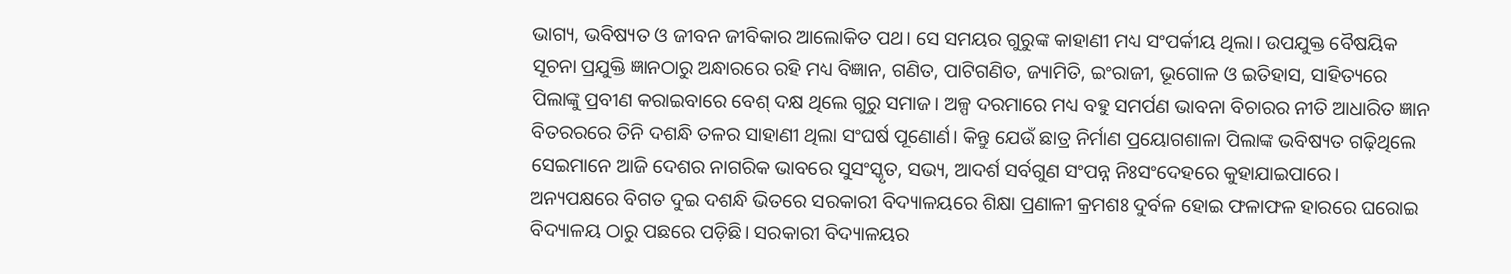ଭାଗ୍ୟ, ଭବିଷ୍ୟତ ଓ ଜୀବନ ଜୀବିକାର ଆଲୋକିତ ପଥ। ସେ ସମୟର ଗୁରୁଙ୍କ କାହାଣୀ ମଧ୍ୟ ସଂପର୍କୀୟ ଥିଲା। ଉପଯୁକ୍ତ ବୈଷୟିକ ସୂଚନା ପ୍ରଯୁକ୍ତି ଜ୍ଞାନଠାରୁ ଅନ୍ଧାରରେ ରହି ମଧ୍ୟ ବିଜ୍ଞାନ, ଗଣିତ, ପାଟିଗଣିତ, ଜ୍ୟାମିତି, ଇଂରାଜୀ, ଭୂଗୋଳ ଓ ଇତିହାସ, ସାହିତ୍ୟରେ ପିଲାଙ୍କୁ ପ୍ରବୀଣ କରାଇବାରେ ବେଶ୍ ଦକ୍ଷ ଥିଲେ ଗୁରୁ ସମାଜ। ଅଳ୍ପ ଦରମାରେ ମଧ୍ୟ ବହୁ ସମର୍ପଣ ଭାବନା ବିଚାରର ନୀତି ଆଧାରିତ ଜ୍ଞାନ ବିତରରରେ ତିନି ଦଶନ୍ଧି ତଳର ସାହାଣୀ ଥିଲା ସଂଘର୍ଷ ପୂଣୋର୍ଣ। କିନ୍ତୁ ଯେଉଁ ଛାତ୍ର ନିର୍ମାଣ ପ୍ରୟୋଗଶାଳା ପିଲାଙ୍କ ଭବିଷ୍ୟତ ଗଢ଼ିଥିଲେ ସେଇମାନେ ଆଜି ଦେଶର ନାଗରିକ ଭାବରେ ସୁସଂସ୍କୃତ, ସଭ୍ୟ, ଆଦର୍ଶ ସର୍ବଗୁଣ ସଂପନ୍ନ ନିଃସଂଦେହରେ କୁହାଯାଇପାରେ। ଅନ୍ୟପକ୍ଷରେ ବିଗତ ଦୁଇ ଦଶନ୍ଧି ଭିତରେ ସରକାରୀ ବିଦ୍ୟାଳୟରେ ଶିକ୍ଷା ପ୍ରଣାଳୀ କ୍ରମଶଃ ଦୁର୍ବଳ ହୋଇ ଫଳାଫଳ ହାରରେ ଘରୋଇ ବିଦ୍ୟାଳୟ ଠାରୁ ପଛରେ ପଡ଼ିଛି। ସରକାରୀ ବିଦ୍ୟାଳୟର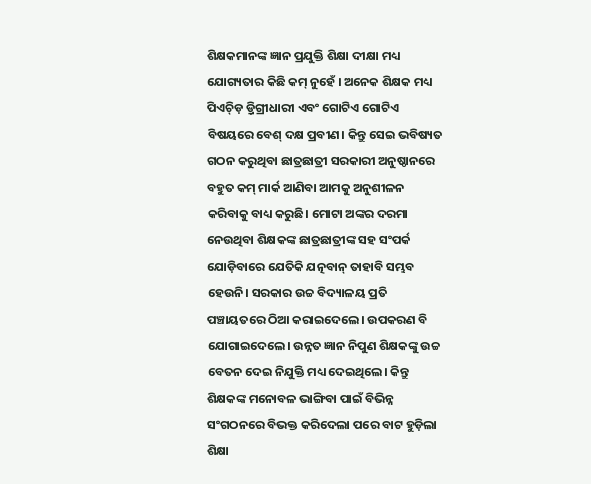ଶିକ୍ଷକମାନଙ୍କ ଜ୍ଞାନ ପ୍ରଯୁକ୍ତି ଶିକ୍ଷା ଦୀକ୍ଷା ମଧ୍ୟ ଯୋଗ୍ୟତାର କିଛି କମ୍ ନୁହେଁ । ଅନେକ ଶିକ୍ଷକ ମଧ୍ୟ ପିଏଚ୍ଡ଼ି ଡ଼୍ରିଗ୍ରୀଧାରୀ ଏବଂ ଗୋଟିଏ ଗୋଟିଏ ବିଷୟରେ ବେଶ୍ ଦକ୍ଷ ପ୍ରବୀଣ। କିନ୍ତୁ ସେଇ ଭବିଷ୍ୟତ ଗଠନ କରୁଥିବା ଛାତ୍ରଛାତ୍ରୀ ସରକାରୀ ଅନୁଷ୍ଠାନରେ ବହୁତ କମ୍ ମାର୍କ ଆଣିବା ଆମକୁ ଅନୁଶୀଳନ କରିବାକୁ ବାଧ୍ୟ କରୁଛି। ମୋଟା ଅଙ୍କର ଦରମା ନେଉଥିବା ଶିକ୍ଷକଙ୍କ ଛାତ୍ରଛାତ୍ରୀଙ୍କ ସହ ସଂପର୍କ ଯୋଡ଼ିବାରେ ଯେତିକି ଯତ୍ନବାନ୍ ତାହାବି ସମ୍ଭବ ହେଉନି। ସରକାର ଉଚ୍ଚ ବିଦ୍ୟାଳୟ ପ୍ରତି ପଞ୍ଚାୟତରେ ଠିଆ କରାଇଦେଲେ। ଉପକରଣ ବି ଯୋଗାଇଦେଲେ। ଉନ୍ନତ ଜ୍ଞାନ ନିପୁଣ ଶିକ୍ଷକଙ୍କୁ ଉଚ୍ଚ ବେତନ ଦେଇ ନିଯୁକ୍ତି ମଧ୍ୟ ଦେଇଥିଲେ। କିନ୍ତୁ ଶିକ୍ଷକଙ୍କ ମନୋବଳ ଭାଙ୍ଗିବା ପାଇଁ ବିଭିନ୍ନ ସଂଗଠନରେ ବିଭକ୍ତ କରିଦେଲା ପରେ ବାଟ ହୁଡ଼ିଲା ଶିକ୍ଷା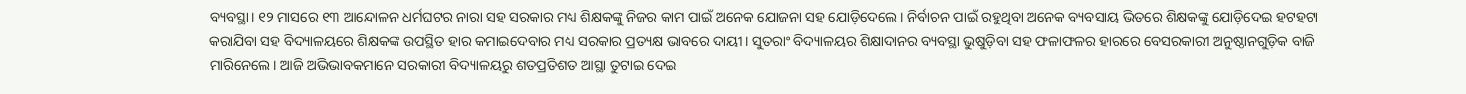ବ୍ୟବସ୍ଥା। ୧୨ ମାସରେ ୧୩ ଆନ୍ଦୋଳନ ଧର୍ମଘଟର ନାରା ସହ ସରକାର ମଧ୍ୟ ଶିକ୍ଷକଙ୍କୁ ନିଜର କାମ ପାଇଁ ଅନେକ ଯୋଜନା ସହ ଯୋଡ଼ିଦେଲେ। ନିର୍ବାଚନ ପାଇଁ ରହୁଥିବା ଅନେକ ବ୍ୟବସାୟ ଭିତରେ ଶିକ୍ଷକଙ୍କୁ ଯୋଡ଼ିଦେଇ ହଟହଟା କରାଯିବା ସହ ବିଦ୍ୟାଳୟରେ ଶିକ୍ଷକଙ୍କ ଉପସ୍ଥିତ ହାର କମାଇଦେବାର ମଧ୍ୟ ସରକାର ପ୍ରତ୍ୟକ୍ଷ ଭାବରେ ଦାୟୀ। ସୁତରାଂ ବିଦ୍ୟାଳୟର ଶିକ୍ଷାଦାନର ବ୍ୟବସ୍ଥା ଭୁଷୁଡ଼ିବା ସହ ଫଳାଫଳର ହାରରେ ବେସରକାରୀ ଅନୁଷ୍ଠାନଗୁଡ଼ିକ ବାଜି ମାରିନେଲେ। ଆଜି ଅଭିଭାବକମାନେ ସରକାରୀ ବିଦ୍ୟାଳୟରୁ ଶତପ୍ରତିଶତ ଆସ୍ଥା ତୁଟାଇ ଦେଇ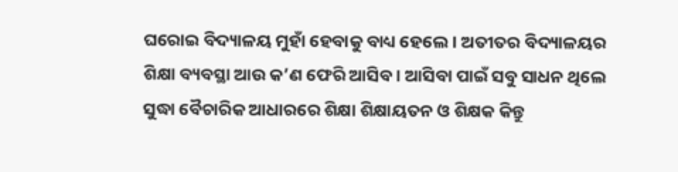ଘରୋଇ ବିଦ୍ୟାଳୟ ମୁହାଁ ହେବାକୁ ବାଧ୍ୟ ହେଲେ। ଅତୀତର ବିଦ୍ୟାଳୟର ଶିକ୍ଷା ବ୍ୟବସ୍ଥା ଆଉ କ’ଣ ଫେରି ଆସିବ। ଆସିବା ପାଇଁ ସବୁ ସାଧନ ଥିଲେ ସୁଦ୍ଧା ବୈଚାରିକ ଆଧାରରେ ଶିକ୍ଷା ଶିକ୍ଷାୟତନ ଓ ଶିକ୍ଷକ କିନ୍ତୁ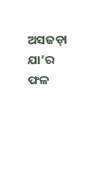ଅସଜଡ଼ା ଯା’ର ଫଳ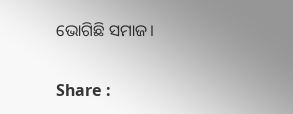ଭୋଗିଛି ସମାଜ।

Share :